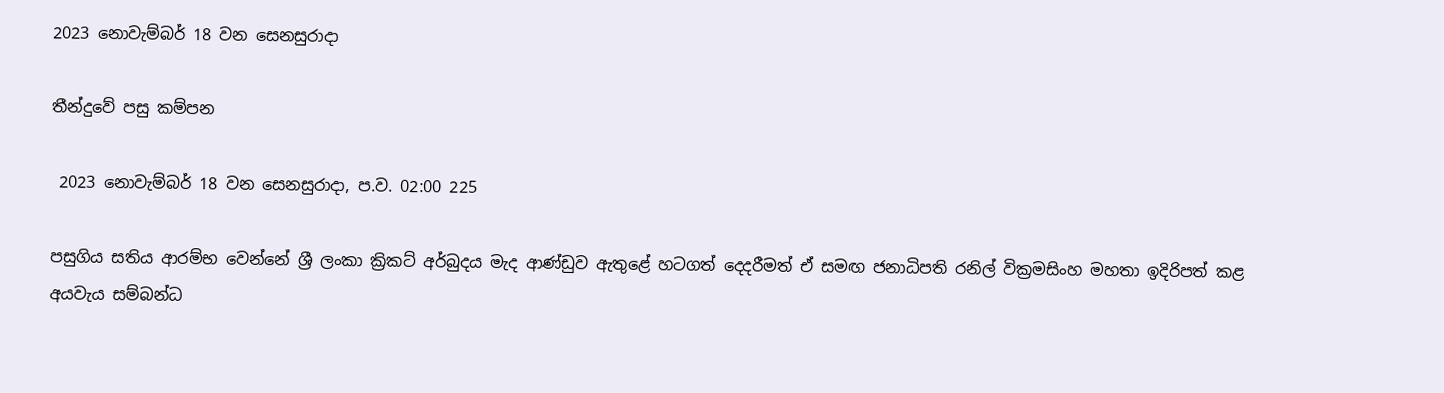2023 නොවැම්බර් 18 වන සෙනසුරාදා

තීන්දුවේ පසු කම්පන

 2023 නොවැම්බර් 18 වන සෙනසුරාදා, ප.ව. 02:00 225

පසුගිය සතිය ආරම්භ වෙන්නේ ශ්‍රී ලංකා ක්‍රිකට් අර්බුදය මැද ආණ්ඩුව ඇතුළේ හටගත් දෙදරීමත් ඒ සමඟ ජනාධිපති රනිල් වික්‍රමසිංහ මහතා ඉදිරිපත් කළ අයවැය සම්බන්ධ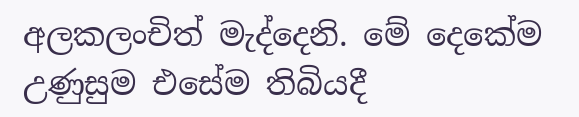අලකලංචිත් මැද්දෙනි. මේ දෙකේම උණුසුම එසේම තිබියදී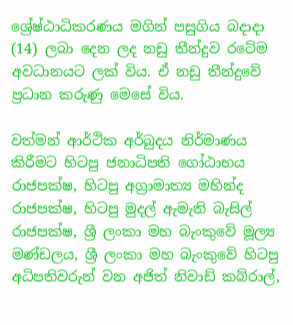ශ්‍රේෂ්ඨාධිකරණය මගින් පසුගිය බදාදා (14) ලබා දෙන ලද නඩු තීන්දුව රටේම අවධානයට ලක් විය. ඒ නඩු තීන්දුවේ ප්‍රධාන කරුණු මෙසේ විය.

වත්මන් ආර්ථික අර්බුදය නිර්මාණය කිරීමට හිටපු ජනාධිපති ගෝඨාභය රාජපක්ෂ, හිටපු අග්‍රාමාත්‍ය මහින්ද රාජපක්ෂ, හිටපු මුදල් ඇමැති බැසිල් රාජපක්ෂ, ශ්‍රී ලංකා මහ බැංකුවේ මූල්‍ය මණ්ඩලය, ශ්‍රී ලංකා මහ බැංකුවේ හිටපු අධිපතිවරුන් වන අජිත් නිවාඩ් කබ්රාල්,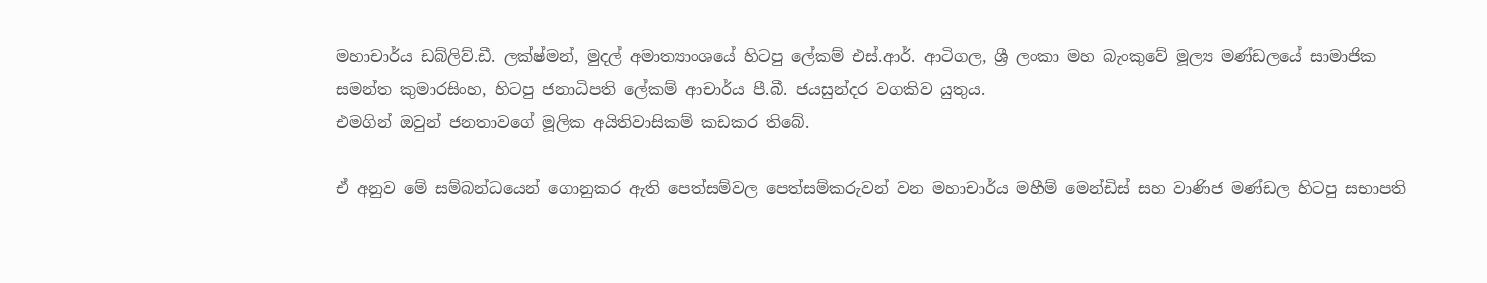මහාචාර්ය ඩබ්ලිව්.ඩී. ලක්ෂ්මන්, මුදල් අමාත්‍යාංශයේ හිටපු ලේකම් එස්.ආර්. ආටිගල, ශ්‍රී ලංකා මහ බැංකුවේ මූල්‍ය මණ්ඩලයේ සාමාජික සමන්ත කුමාරසිංහ, හිටපු ජනාධිපති ලේකම් ආචාර්ය පී.බී. ජයසුන්දර වගකිව යුතුය.
එමගින් ඔවුන් ජනතාවගේ මූලික අයිතිවාසිකම් කඩකර තිබේ.

ඒ අනුව මේ සම්බන්ධයෙන් ගොනුකර ඇති පෙත්සම්වල පෙත්සම්කරුවන් වන මහාචාර්ය මහීම් මෙන්ඩිස් සහ වාණිජ මණ්ඩල හිටපු සභාපති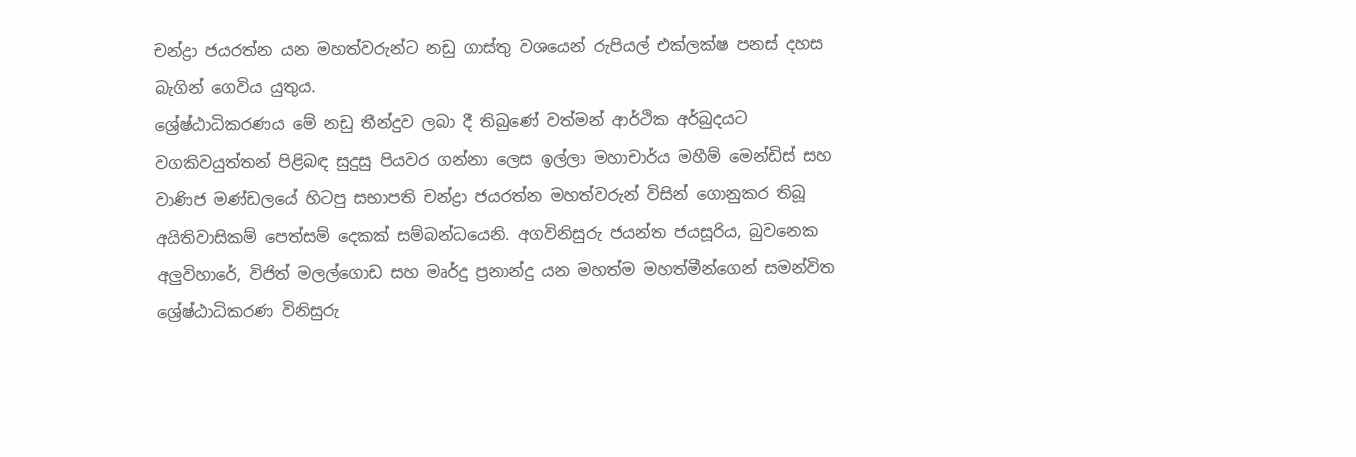චන්ද්‍රා ජයරත්න යන මහත්වරුන්ට නඩු ගාස්තු වශයෙන් රුපියල් එක්ලක්ෂ පනස් දහස බැගින් ගෙවිය යුතුය.
ශ්‍රේෂ්ඨාධිකරණය මේ නඩු තීන්දුව ලබා දී තිබුණේ වත්මන් ආර්ථික අර්බුදයට වගකිවයුත්තන් පිළිබඳ සුදුසු පියවර ගන්නා ලෙස ඉල්ලා මහාචාර්ය මහීම් මෙන්ඩිස් සහ වාණිජ මණ්ඩලයේ හිටපු සභාපති චන්ද්‍රා ජයරත්න මහත්වරුන් විසින් ගොනුකර තිබූ අයිතිවාසිකම් පෙත්සම් දෙකක් සම්බන්ධයෙනි. අගවිනිසුරු ජයන්ත ජයසූරිය, බුවනෙක අලුවිහාරේ, විජිත් මලල්ගොඩ සහ මෘර්දු ප්‍රනාන්දු යන මහත්ම මහත්මීන්ගෙන් සමන්විත ශ්‍රේෂ්ඨාධිකරණ විනිසුරු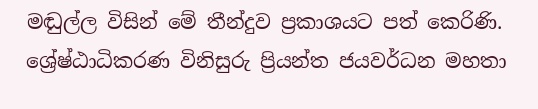මඬුල්ල විසින් මේ තීන්දුව ප්‍රකාශයට පත් කෙරිණි. ශ්‍රේෂ්ඨාධිකරණ විනිසුරු ප්‍රියන්ත ජයවර්ධන මහතා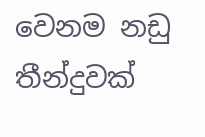වෙනම නඩු තීන්දුවක්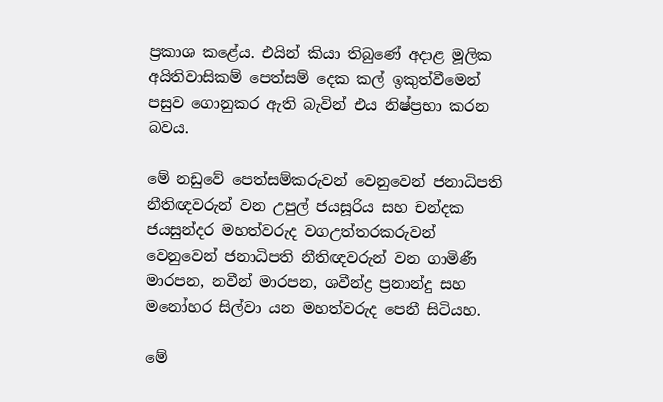ප්‍රකාශ කළේය. එයින් කියා තිබුණේ අදාළ මූලික අයිතිවාසිකම් පෙත්සම් දෙක කල් ඉකුත්වීමෙන් පසුව ගොනුකර ඇති බැවින් එය නිෂ්ප්‍රභා කරන බවය.

මේ නඩුවේ පෙත්සම්කරුවන් වෙනුවෙන් ජනාධිපති නීතිඥවරුන් වන උපුල් ජයසූරිය සහ චන්දක ජයසුන්දර මහත්වරුද වගඋත්තරකරුවන් වෙනුවෙන් ජනාධිපති නීතිඥවරුන් වන ගාමිණී මාරපන, නවීන් මාරපන, ශවීන්ද්‍ර ප්‍රනාන්දු සහ මනෝහර සිල්වා යන මහත්වරුද පෙනී සිටියහ.

මේ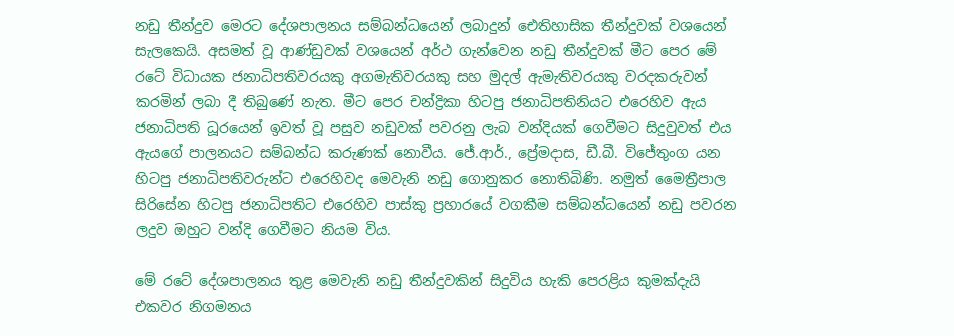නඩු තීන්දුව මෙරට දේශපාලනය සම්බන්ධයෙන් ලබාදුන් ඓතිහාසික තීන්දුවක් වශයෙන් සැලකෙයි. අසමත් වූ ආණ්ඩුවක් වශයෙන් අර්ථ ගැන්වෙන නඩු තීන්දුවක් මීට පෙර මේ රටේ විධායක ජනාධිපතිවරයකු අගමැතිවරයකු සහ මුදල් ඇමැතිවරයකු වරදකරුවන් කරමින් ලබා දී තිබුණේ නැත. මීට පෙර චන්ද්‍රිකා හිටපු ජනාධිපතිනියට එරෙහිව ඇය ජනාධිපති ධූරයෙන් ඉවත් වූ පසුව නඩුවක් පවරනු ලැබ වන්දියක් ගෙවීමට සිදුවුවත් එය ඇයගේ පාලනයට සම්බන්ධ කරුණක් නොවීය. ජේ.ආර්., ප්‍රේමදාස, ඩී.බී. විජේතුංග යන හිටපු ජනාධිපතිවරුන්ට එරෙහිවද මෙවැනි නඩු ගොනුකර නොතිබිණි. නමුත් මෛත්‍රීපාල සිරිසේන හිටපු ජනාධිපතිට එරෙහිව පාස්කු ප්‍රහාරයේ වගකීම සම්බන්ධයෙන් නඩු පවරන ලදුව ඔහුට වන්දි ගෙවීමට නියම විය.

මේ රටේ දේශපාලනය තුළ මෙවැනි නඩු තීන්දුවකින් සිදුවිය හැකි පෙරළිය කුමක්දැයි එකවර නිගමනය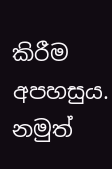කිරීම අපහසුය. නමුත්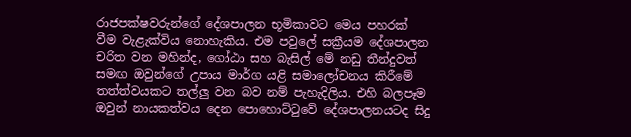රාජපක්ෂවරුන්ගේ දේශපාලන භූමිකාවට මෙය පහරක් වීම වැළැක්විය නොහැකිය. එම පවුලේ සක්‍රීයම දේශපාලන චරිත වන මහින්ද, ගෝඨා සහ බැසිල් මේ නඩු තීන්දුවත් සමඟ ඔවුන්ගේ උපාය මාර්ග යළි සමාලෝචනය කිරීමේ තත්ත්වයකට තල්ලු වන බව නම් පැහැදිලිය. එහි බලපෑම ඔවුන් නායකත්වය දෙන පොහොට්ටුවේ දේශපාලනයටද සිදු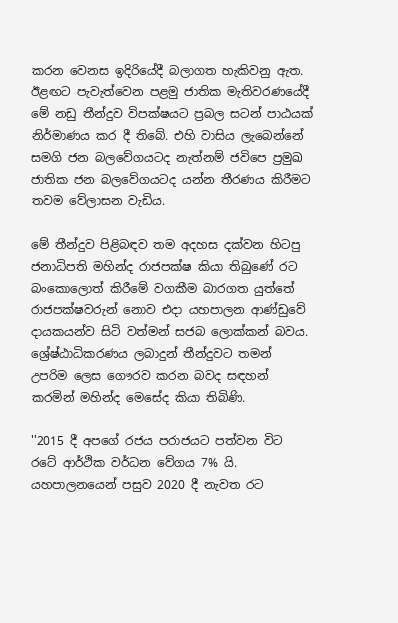කරන වෙනස ඉදිරියේදී බලාගත හැකිවනු ඇත. ඊළඟට පැවැත්වෙන පළමු ජාතික මැතිවරණයේදී මේ නඩු තීන්දුව විපක්ෂයට ප්‍රබල සටන් පාඨයක් නිර්මාණය කර දී තිබේ. එහි වාසිය ලැබෙන්නේ සමගි ජන බලවේගයටද නැත්නම් ජවිපෙ ප්‍රමුඛ ජාතික ජන බලවේගයටද යන්න තීරණය කිරීමට තවම වේලාසන වැඩිය.

මේ තීන්දුව පිළිබඳව තම අදහස දක්වන හිටපු ජනාධිපති මහින්ද රාජපක්ෂ කියා තිබුණේ රට බංකොලොත් කිරීමේ වගකීම බාරගත යුත්තේ රාජපක්ෂවරුන් නොව එදා යහපාලන ආණ්ඩුවේ දායකයන්ව සිටි වත්මන් සජබ ලොක්කන් බවය. ශ්‍රේෂ්ඨාධිකරණය ලබාදුන් තීන්දුවට තමන් උපරිම ලෙස ගෞරව කරන බවද සඳහන් කරමින් මහින්ද මෙසේද කියා තිබිණි.

''2015 දී අපගේ රජය පරාජයට පත්වන විට රටේ ආර්ථික වර්ධන වේගය 7% යි. යහපාලනයෙන් පසුව 2020 දී නැවත රට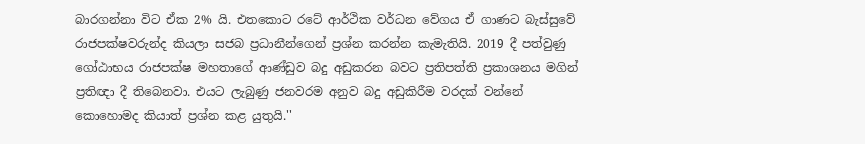බාරගන්නා විට ඒක 2% යි. එතකොට රටේ ආර්ථික වර්ධන වේගය ඒ ගාණට බැස්සුවේ රාජපක්ෂවරුන්ද කියලා සජබ ප්‍රධානීන්ගෙන් ප්‍රශ්න කරන්න කැමැතියි. 2019 දී පත්වුණු ගෝඨාභය රාජපක්ෂ මහතාගේ ආණ්ඩුව බදු අඩුකරන බවට ප්‍රතිපත්ති ප්‍රකාශනය මගින් ප්‍රතිඥා දී තිබෙනවා. එයට ලැබුණු ජනවරම අනුව බදු අඩුකිරීම වරදක් වන්නේ කොහොමද කියාත් ප්‍රශ්න කළ යුතුයි.''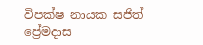විපක්ෂ නායක සජිත් ප්‍රේමදාස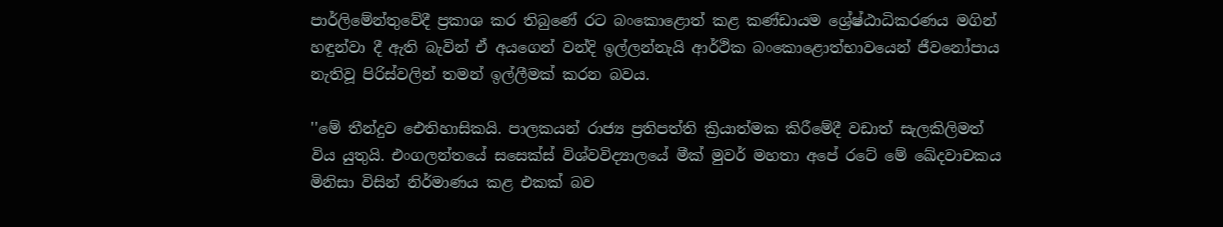පාර්ලිමේන්තුවේදී ප්‍රකාශ කර තිබුණේ රට බංකොළොත් කළ කණ්ඩායම ශ්‍රේෂ්ඨාධිකරණය මගින් හඳුන්වා දී ඇති බැවින් ඒ අයගෙන් වන්දි ඉල්ලන්නැයි ආර්ථික බංකොළොත්භාවයෙන් ජීවනෝපාය නැතිවූ පිරිස්වලින් තමන් ඉල්ලීමක් කරන බවය.

''මේ තීන්දුව ඓතිහාසිකයි. පාලකයන් රාජ්‍ය ප්‍රතිපත්ති ක්‍රියාත්මක කිරීමේදී වඩාත් සැලකිලිමත් විය යුතුයි. එංගලන්තයේ සසෙක්ස් විශ්වවිද්‍යාලයේ මීක් මුවර් මහතා අපේ රටේ මේ ඛේදවාචකය මිනිසා විසින් නිර්මාණය කළ එකක් බව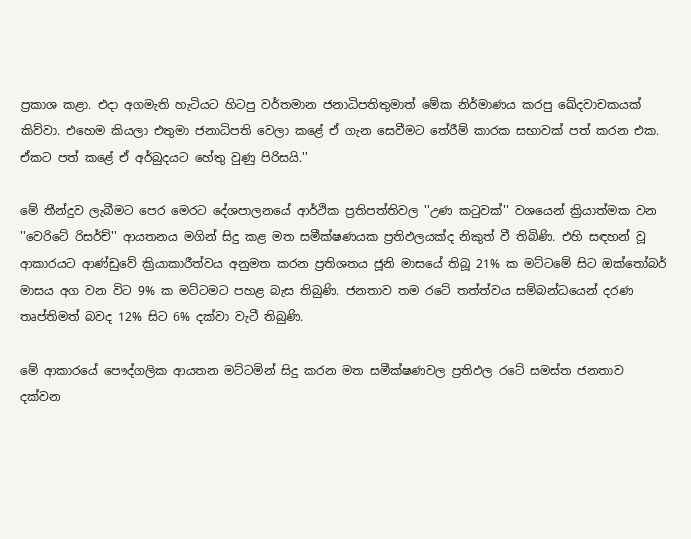ප්‍රකාශ කළා. එදා අගමැති හැටියට හිටපු වර්තමාන ජනාධිපතිතුමාත් මේක නිර්මාණය කරපු ඛේදවාචකයක් කිව්වා. එහෙම කියලා එතුමා ජනාධිපති වෙලා කළේ ඒ ගැන සෙවීමට තේරීම් කාරක සභාවක් පත් කරන එක. ඒකට පත් කළේ ඒ අර්බුදයට හේතු වුණු පිරිසයි.''

මේ තීන්දුව ලැබීමට පෙර මෙරට දේශපාලනයේ ආර්ථික ප්‍රතිපත්තිවල ''උණ කටුවක්'' වශයෙන් ක්‍රියාත්මක වන ''වෙරිටේ රිසර්ච්'' ආයතනය මගින් සිදු කළ මත සමීක්ෂණයක ප්‍රතිඵලයක්ද නිකුත් වී තිබිණි. එහි සඳහන් වූ ආකාරයට ආණ්ඩුවේ ක්‍රියාකාරීත්වය අනුමත කරන ප්‍රතිශතය ජූනි මාසයේ තිබූ 21% ක මට්ටමේ සිට ඔක්තෝබර් මාසය අග වන විට 9% ක මට්ටමට පහළ බැස තිබුණි. ජනතාව තම රටේ තත්ත්වය සම්බන්ධයෙන් දරණ තෘප්තිමත් බවද 12% සිට 6% දක්වා වැටී තිබුණි.

මේ ආකාරයේ පෞද්ගලික ආයතන මට්ටමින් සිදු කරන මත සමීක්ෂණවල ප්‍රතිඵල රටේ සමස්ත ජනතාව දක්වන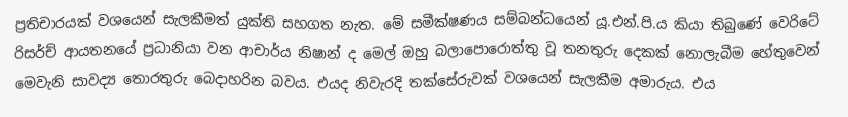ප්‍රතිචාරයක් වශයෙන් සැලකීමත් යුක්ති සහගත නැත. මේ සමීක්ෂණය සම්බන්ධයෙන් යූ.එන්.පි.ය කියා තිබුණේ වෙරිටේ රිසර්ච් ආයතනයේ ප්‍රධානියා වන ආචාර්ය නිෂාන් ද මෙල් ඔහු බලාපොරොත්තු වූ තනතුරු දෙකක් නොලැබීම හේතුවෙන් මෙවැනි සාවද්‍ය තොරතුරු බෙදාහරින බවය. එයද නිවැරදි තක්සේරුවක් වශයෙන් සැලකීම අමාරුය. එය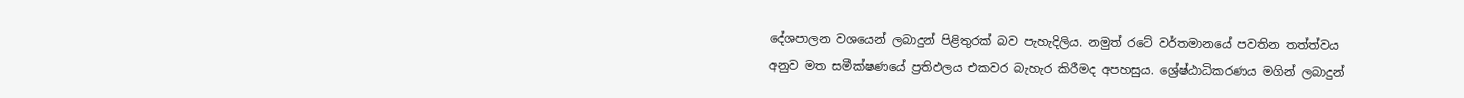දේශපාලන වශයෙන් ලබාදුන් පිළිතුරක් බව පැහැදිලිය. නමුත් රටේ වර්තමානයේ පවතින තත්ත්වය අනුව මත සමීක්ෂණයේ ප්‍රතිඵලය එකවර බැහැර කිරීමද අපහසුය. ශ්‍රේෂ්ඨාධිකරණය මගින් ලබාදුන්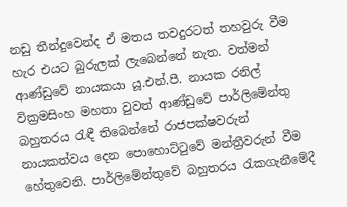නඩු තීන්දුවෙන්ද ඒ මතය තවදුරටත් තහවුරු වීම හැර එයට බුරුලක් ලැබෙන්නේ නැත. වත්මන් ආණ්ඩුවේ නායකයා යූ.එන්.පී. නායක රනිල් වික්‍රමසිංහ මහතා වුවත් ආණ්ඩුවේ පාර්ලිමේන්තු බහුතරය රැඳී තිබෙන්නේ රාජපක්ෂවරුන් නායකත්වය දෙන පොහොට්ටුවේ මන්ත්‍රීවරුන් වීම හේතුවෙනි. පාර්ලිමේන්තුවේ බහුතරය රැකගැනීමේදී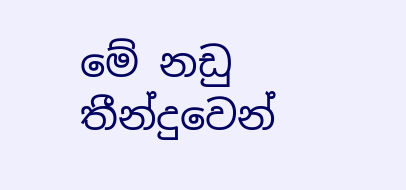මේ නඩු තීන්දුවෙන්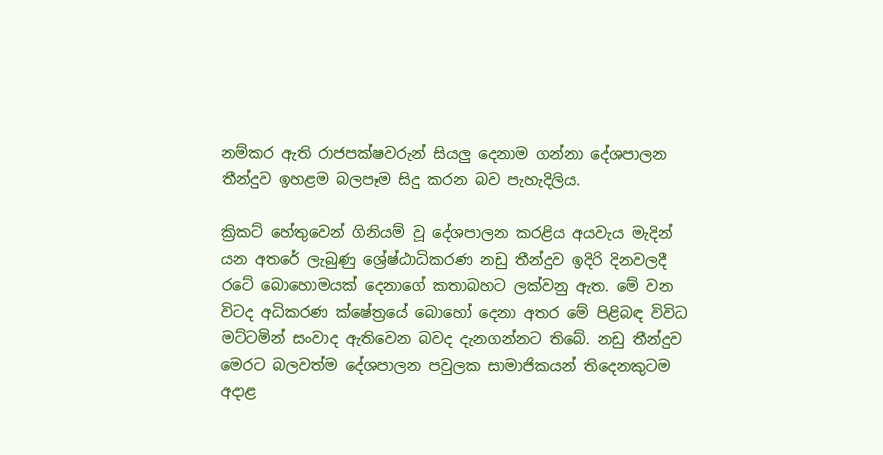නම්කර ඇති රාජපක්ෂවරුන් සියලු දෙනාම ගන්නා දේශපාලන තීන්දුව ඉහළම බලපෑම සිදු කරන බව පැහැදිලිය.

ක්‍රිකට් හේතුවෙන් ගිනියම් වූ දේශපාලන කරළිය අයවැය මැදින් යන අතරේ ලැබුණු ශ්‍රේෂ්ඨාධිකරණ නඩු තීන්දුව ඉදිරි දිනවලදී රටේ බොහොමයක් දෙනාගේ කතාබහට ලක්වනු ඇත. මේ වන විටද අධිකරණ ක්ෂේත්‍රයේ බොහෝ දෙනා අතර මේ පිළිබඳ විවිධ මට්ටමින් සංවාද ඇතිවෙන බවද දැනගන්නට තිබේ. නඩු තීන්දුව මෙරට බලවත්ම දේශපාලන පවුලක සාමාජිකයන් තිදෙනකුටම අදාළ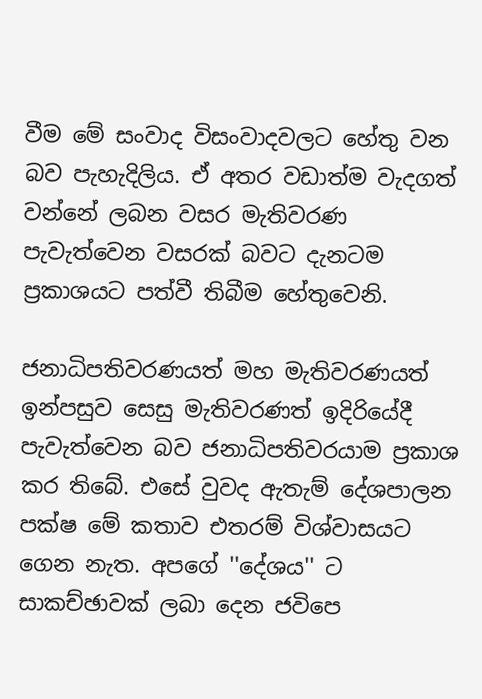වීම මේ සංවාද විසංවාදවලට හේතු වන බව පැහැදිලිය. ඒ අතර වඩාත්ම වැදගත් වන්නේ ලබන වසර මැතිවරණ පැවැත්වෙන වසරක් බවට දැනටම ප්‍රකාශයට පත්වී තිබීම හේතුවෙනි.

ජනාධිපතිවරණයත් මහ මැතිවරණයත් ඉන්පසුව සෙසු මැතිවරණත් ඉදිරියේදී පැවැත්වෙන බව ජනාධිපතිවරයාම ප්‍රකාශ කර තිබේ. එසේ වුවද ඇතැම් දේශපාලන පක්ෂ මේ කතාව එතරම් විශ්වාසයට ගෙන නැත. අපගේ ''දේශය'' ට සාකච්ඡාවක් ලබා දෙන ජවිපෙ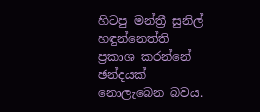හිටපු මන්ත්‍රී සුනිල් හඳුන්නෙත්ති ප්‍රකාශ කරන්නේ ඡන්දයක් නොලැබෙන බවය.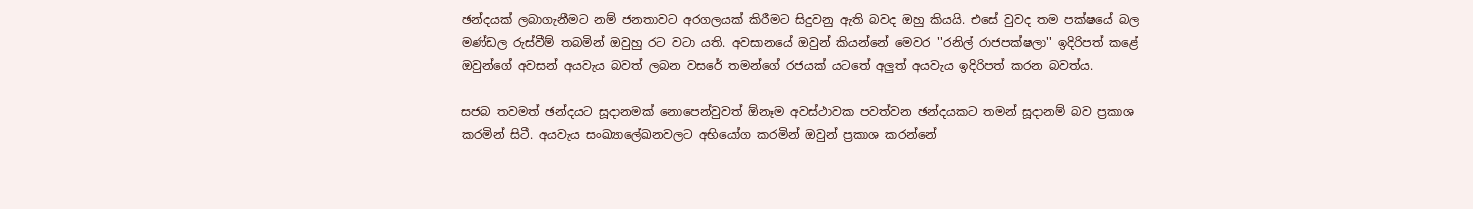ඡන්දයක් ලබාගැනීමට නම් ජනතාවට අරගලයක් කිරීමට සිදුවනු ඇති බවද ඔහු කියයි. එසේ වුවද තම පක්ෂයේ බල මණ්ඩල රුස්වීම් තබමින් ඔවුහු රට වටා යති. අවසානයේ ඔවුන් කියන්නේ මෙවර ''රනිල් රාජපක්ෂලා'' ඉදිරිපත් කළේ ඔවුන්ගේ අවසන් අයවැය බවත් ලබන වසරේ තමන්ගේ රජයක් යටතේ අලුත් අයවැය ඉදිරිපත් කරන බවත්ය.

සජබ තවමත් ඡන්දයට සූදානමක් නොපෙන්වුවත් ඕනෑම අවස්ථාවක පවත්වන ඡන්දයකට තමන් සූදානම් බව ප්‍රකාශ කරමින් සිටී. අයවැය සංඛ්‍යාලේඛනවලට අභියෝග කරමින් ඔවුන් ප්‍රකාශ කරන්නේ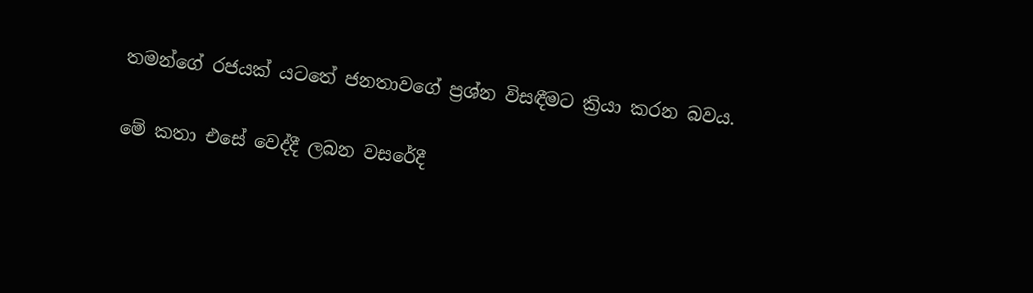තමන්ගේ රජයක් යටතේ ජනතාවගේ ප්‍රශ්න විසඳීමට ක්‍රියා කරන බවය.

මේ කතා එසේ වෙද්දී ලබන වසරේදී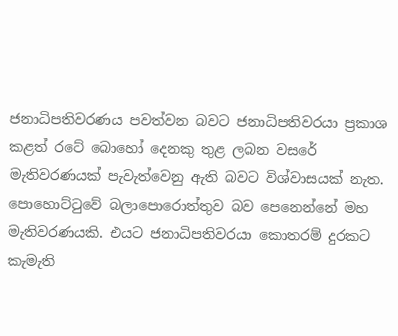ජනාධිපතිවරණය පවත්වන බවට ජනාධිපතිවරයා ප්‍රකාශ කළත් රටේ බොහෝ දෙනකු තුළ ලබන වසරේ මැතිවරණයක් පැවැත්වෙනු ඇති බවට විශ්වාසයක් නැත. පොහොට්ටුවේ බලාපොරොත්තුව බව පෙනෙන්නේ මහ මැතිවරණයකි. එයට ජනාධිපතිවරයා කොතරම් දුරකට කැමැති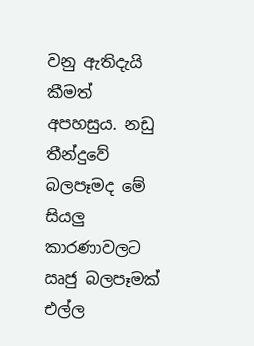වනු ඇතිදැයි කීමත් අපහසුය. නඩු තීන්දුවේ බලපෑමද මේ සියලු කාරණාවලට ඍජු බලපෑමක් එල්ල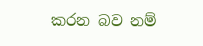කරන බව නම්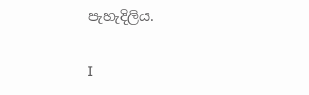පැහැදිලිය.

I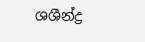ශශීන්ද්‍ර